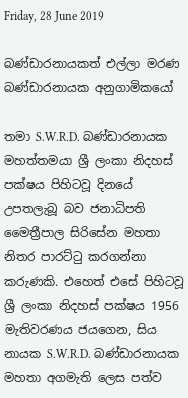Friday, 28 June 2019

බණ්ඩාරනායකත් එල්ලා මරණ බණ්ඩාරනායක අනුගාමිකයෝ

තමා S.W.R.D. බණ්ඩාරනායක මහත්තමයා ශ්‍රී ලංකා නිදහස් පක්ෂය පිහිටවූ දිනයේ උපතලැබූ බව ජනාධිපති මෛත්‍රීපාල සිරිසේන මහතා නිතර පාරට්ටු කරගන්නා කරුණකි. එහෙත් එසේ පිහිටවූ ශ්‍රී ලංකා නිදහස් පක්ෂය 1956 මැතිවරණය ජයගෙන, සිය නායක S.W.R.D. බණ්ඩාරනායක මහතා අගමැති ලෙස පත්ව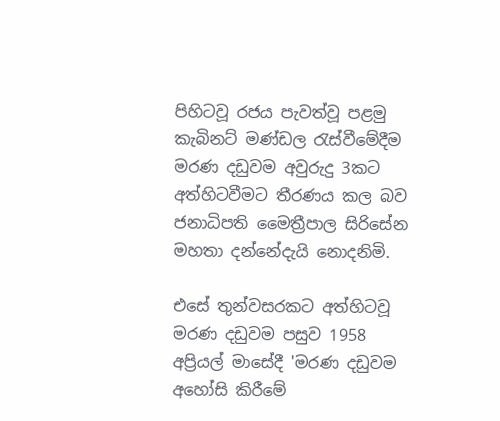පිහිටවූ රජය පැවත්වූ පළමු කැබිනට් මණ්ඩල රැස්වීමේදීම මරණ දඩුවම අවුරුදු 3කට අත්හිටවීමට තීරණය කල බව ජනාධිපති මෛත්‍රීපාල සිරිසේන මහතා දන්නේදැයි නොදනිමි.

එසේ තුන්වසරකට අත්හිටවූ මරණ දඩුවම පසුව 1958 අප්‍රියල් මාසේදී 'මරණ දඩුවම අහෝසි කිරීමේ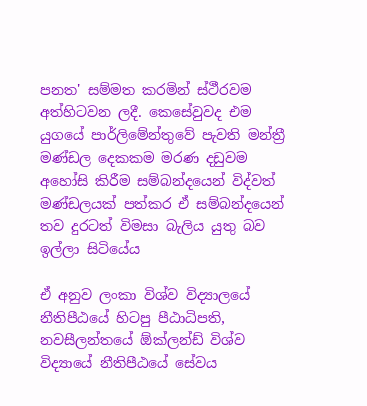පනත' සම්මත කරමින් ස්ථීරවම අත්හිටවන ලදී. කෙසේවුවද එම යුගයේ පාර්ලිමේන්තුවේ පැවති මන්ත්‍රී මණ්ඩල දෙකකම මරණ දඩුවම අහෝසි කිරීම සම්බන්දයෙන් විද්වත් මණ්ඩලයක් පත්කර ඒ සම්බන්දයෙන් තව දුරටත් විමසා බැලිය යුතු බව ඉල්ලා සිටියේය

ඒ අනුව ලංකා විශ්ව විද්‍යාලයේ නීතිපීඨයේ හිටපු පීඨාධිපති, නවසීලන්තයේ ඕක්ලන්ඩ් විශ්ව විද්‍යායේ නීතිපීඨයේ සේවය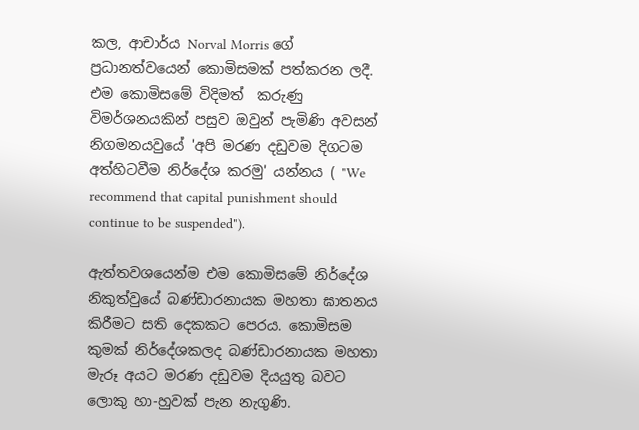කල, ආචාර්ය Norval Morris ගේ ප්‍රධානත්වයෙන් කොමිසමක් පත්කරන ලදී. එම කොමිසමේ විදිමත්  කරුණු විමර්ශනයකින් පසුව ඔවුන් පැමිණි අවසන් නිගමනයවුයේ 'අපි මරණ දඩුවම දිගටම අත්හිටවීම නිර්දේශ කරමු' යන්නය ( "We recommend that capital punishment should continue to be suspended").

ඇත්තවශයෙන්ම එම කොමිසමේ නිර්දේශ නිකුත්වුයේ බණ්ඩාරනායක මහතා ඝාතනය කිරීමට සති දෙකකට පෙරය. කොමිසම කුමක් නිර්දේශකලද බණ්ඩාරනායක මහතා මැරූ අයට මරණ දඩුවම දියයුතු බවට ලොකු හා-හුවක් පැන නැගුණි.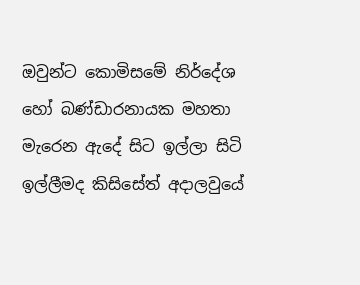ඔවුන්ට කොමිසමේ නිර්දේශ හෝ බණ්ඩාරනායක මහතා මැරෙන ඇදේ සිට ඉල්ලා සිටි ඉල්ලීමද කිසිසේත් අදාලවුයේ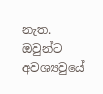නැත. ඔවුන්ට අවශ්‍යවුයේ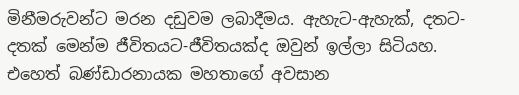මිනීමරුවන්ට මරන දඩුවම ලබාදීමය. ඇහැට-ඇහැක්, දතට-දතක් මෙන්ම ජීවිතයට-ජීවිතයක්ද ඔවුන් ඉල්ලා සිටියහ. එහෙත් බණ්ඩාරනායක මහතාගේ අවසාන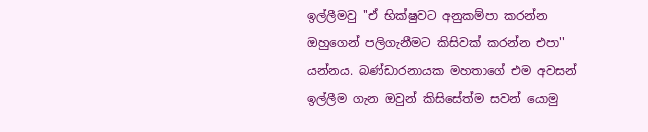ඉල්ලීමවු ''ඒ භික්ෂුවට අනුකම්පා කරන්න ඔහුගෙන් පලිගැනීමට කිසිවක් කරන්න එපා'' යන්නය. බණ්ඩාරනායක මහතාගේ එම අවසන් ඉල්ලීම ගැන ඔවුන් කිසිසේත්ම සවන් යොමු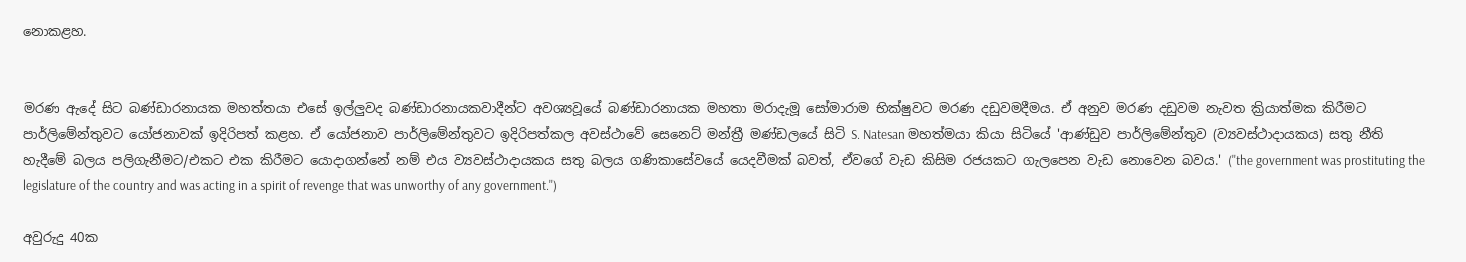නොකළහ.


මරණ ඇදේ සිට බණ්ඩාරනායක මහත්තයා එසේ ඉල්ලුවද බණ්ඩාරනායකවාදීන්ට අවශ්‍යවූයේ බණ්ඩාරනායක මහතා මරාදැමූ සෝමාරාම භික්ෂුවට මරණ දඩුවමදීමය. ඒ අනුව මරණ දඩුවම නැවත ක්‍රියාත්මක කිරීමට පාර්ලිමේන්තුවට යෝජනාවක් ඉදිරිපත් කළහ. ඒ යෝජනාව පාර්ලිමේන්තුවට ඉදිරිපත්කල අවස්ථාවේ සෙනෙට් මන්ත්‍රී මණ්ඩලයේ සිටි S. Natesan මහත්මයා කියා සිටියේ 'ආණ්ඩුව පාර්ලිමේන්තුව (ව්‍යවස්ථාදායකය) සතු නීති හැදීමේ බලය පලිගැනීමට/එකට එක කිරීමට යොදාගන්නේ නම් එය ව්‍යවස්ථාදායකය සතු බලය ගණිකාසේවයේ යෙදවීමක් බවත්, ඒවගේ වැඩ කිසිම රජයකට ගැලපෙන වැඩ නොවෙන බවය.' (''the government was prostituting the legislature of the country and was acting in a spirit of revenge that was unworthy of any government.'')

අවුරුදු 40ක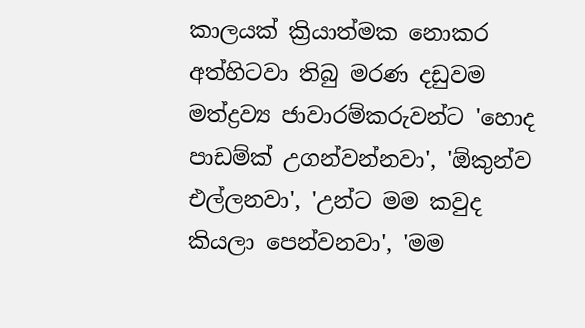කාලයක් ක්‍රියාත්මක නොකර අත්හිටවා තිබු මරණ දඩුවම මත්ද්‍රව්‍ය ජාවාරම්කරුවන්ට 'හොද පාඩම්ක් උගන්වන්නවා', 'ඕකුන්ව එල්ලනවා', 'උන්ට මම කවුද කියලා පෙන්වනවා', 'මම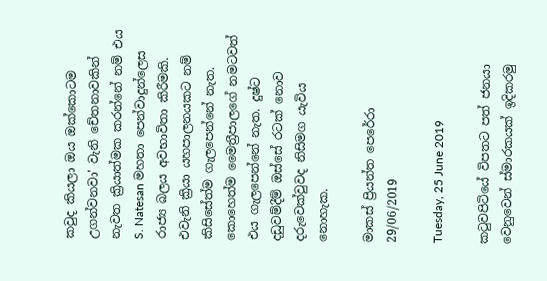කවුද කියලා ඔය ඔක්කොටම උගන්වනවා' වැනි චේතනාවකින් නැවත ක්‍රියාත්මක කරන්නේ නම් එය S. Natesan මහතා පෙන්වාදුන්ලෙස රාජ්‍ය බලය අවභාවිතා කිරීමකි. එවැනි ක්‍රියා යහපාලනයකට නම් කිසිසේත්ම ගැලපෙන්නේ නැත. කොහෙත්ම මෛත්‍රීපාලගේ නමටවත් එය ගැලපෙන්නේ නැත. දුෂ්ට දඩුවම්දීම් ඔස්සේ රටක් නොව දරුවෙක්වුවද නිසිමග යැවිය නොහැක.

මාකස් ප්‍රියන්ත පෙරේරා
29/06/2019

Tuesday, 25 June 2019

කටුවපිටියේ විපතට පත් ජනයා වෙනුවෙන් ස්මාරකයක් ඉදිකරමු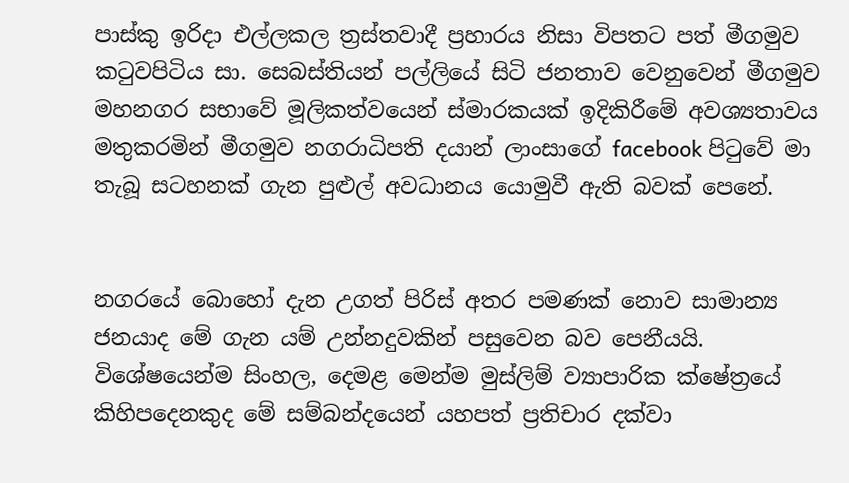පාස්කු ඉරිදා එල්ලකල ත්‍රස්තවාදී ප්‍රහාරය නිසා විපතට පත් මීගමුව කටුවපිටිය සා. සෙබස්තියන් පල්ලියේ සිටි ජනතාව වෙනුවෙන් මීගමුව මහනගර සභාවේ මූලිකත්වයෙන් ස්මාරකයක් ඉදිකිරීමේ අවශ්‍යතාවය මතුකරමින් මීගමුව නගරාධිපති දයාන් ලාංසාගේ facebook පිටුවේ මා තැබූ සටහනක් ගැන පුළුල් අවධානය යොමුවී ඇති බවක් පෙනේ.


නගරයේ බොහෝ දැන උගත් පිරිස් අතර පමණක් නොව සාමාන්‍ය ජනයාද මේ ගැන යම් උන්නදුවකින් පසුවෙන බව පෙනීයයි. විශේෂයෙන්ම සිංහල, දෙමළ මෙන්ම මුස්ලිම් ව්‍යාපාරික ක්ෂේත්‍රයේ කිහිපදෙනකුද මේ සම්බන්දයෙන් යහපත් ප්‍රතිචාර දක්වා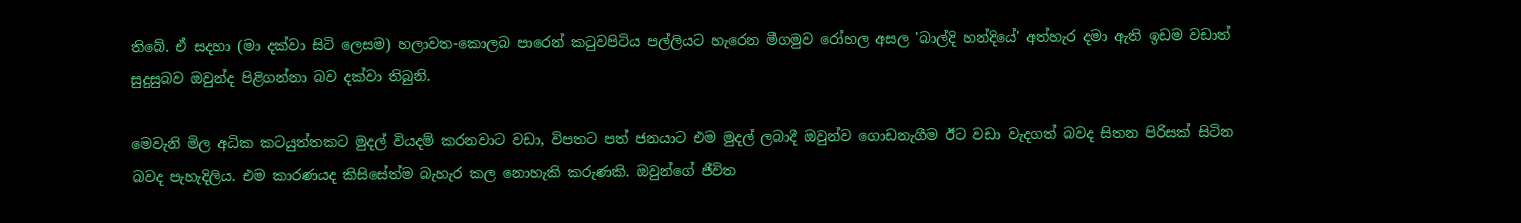තිබේ. ඒ සදහා (මා දක්වා සිටි ලෙසම) හලාවත-කොලබ පාරෙන් කටුවපිටිය පල්ලියට හැරෙන මීගමුව රෝහල අසල 'බාල්දි හන්දියේ' අත්හැර දමා ඇති ඉඩම වඩාත් සුදුසුබව ඔවුන්ද පිළිගන්නා බව දක්වා තිබුනි.

මෙවැනි මිල අධික කටයුත්තකට මුදල් වියදම් කරනවාට වඩා, විපතට පත් ජනයාට එම මුදල් ලබාදී ඔවුන්ව ගොඩනැගීම ඊට වඩා වැදගත් බවද සිතන පිරිසක් සිටින බවද පැහැදිලිය. එම කාරණයද කිසිසේත්ම බැහැර කල නොහැකි කරුණකි. ඔවුන්ගේ ජීවිත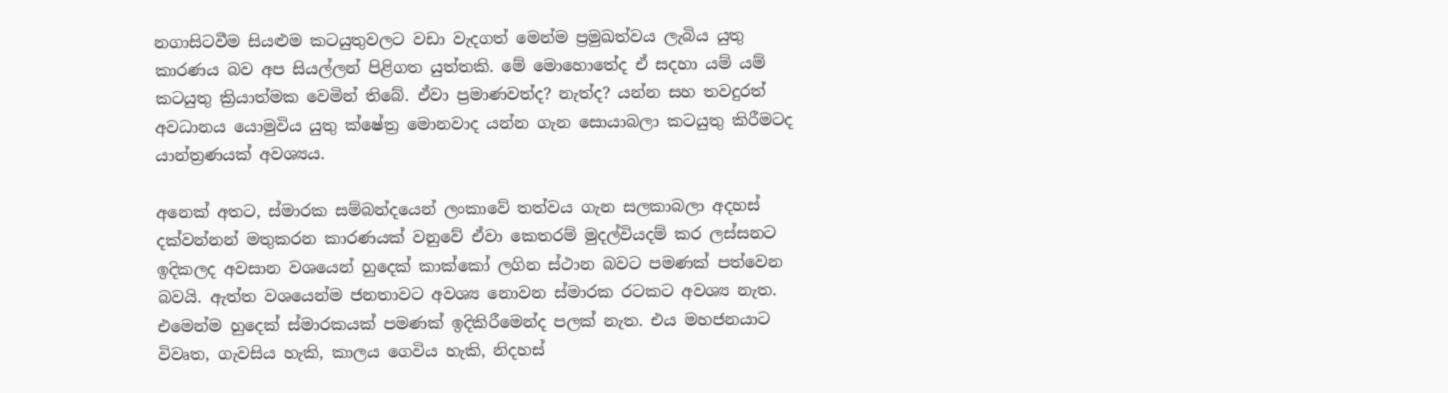නගාසිටවීම සියළුම කටයුතුවලට වඩා වැදගත් මෙන්ම ප්‍රමුඛත්වය ලැබිය යුතු කාරණය බව අප සියල්ලන් පිළිගත යුත්තකි. මේ මොහොතේද ඒ සදහා යම් යම් කටයුතු ක්‍රියාත්මක වෙමින් තිබේ. ඒවා ප්‍රමාණවත්ද? නැත්ද? යන්න සහ තවදුරත් අවධානය යොමුවිය යුතු ක්ෂේත්‍ර මොනවාද යන්න ගැන සොයාබලා කටයුතු කිරීමටද යාන්ත්‍රණයක් අවශ්‍යය.

අනෙක් අතට, ස්මාරක සම්බන්දයෙන් ලංකාවේ තත්වය ගැන සලකාබලා අදහස් දක්වන්නන් මතුකරන කාරණයක් වනුවේ ඒවා කෙතරම් මුදල්වියදම් කර ලස්සනට ඉදිකලද අවසාන වශයෙන් හුදෙක් කාක්කෝ ලගින ස්ථාන බවට පමණක් පත්වෙන බවයි. ඇත්ත වශයෙන්ම ජනතාවට අවශ්‍ය නොවන ස්මාරක රටකට අවශ්‍ය නැත. එමෙන්ම හුදෙක් ස්මාරකයක් පමණක් ඉදිකිරීමෙන්ද පලක් නැත. එය මහජනයාට විවෘත, ගැවසිය හැකි, කාලය ගෙවිය හැකි, නිදහස්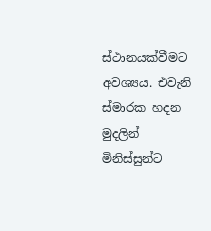ස්ථානයක්වීමට අවශ්‍යය. එවැනි  ස්මාරක හදන මුදලින් මිනිස්සුන්ට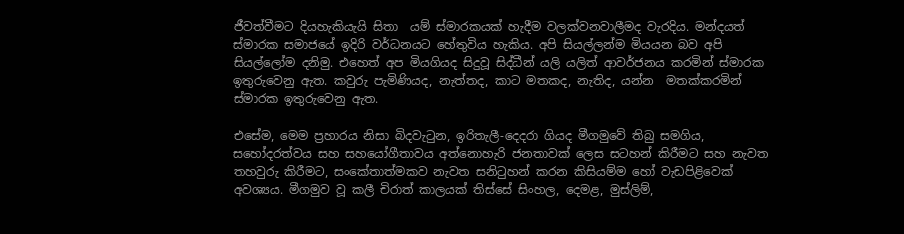ජීවත්වීමට දියහැකියැයි සිතා  යම් ස්මාරකයක් හැදීම වලක්වනවාලීමද වැරදිය. මන්දයත් ස්මාරක සමාජයේ ඉදිරි වර්ධනයට හේතුවිය හැකිය. අපි සියල්ලන්ම මියයන බව අපි සියල්ලෝම දනිමු. එහෙත් අප මියගියද සිදුවූ සිද්ධීන් යලි යලිත් ආවර්ජනය කරමින් ස්මාරක ඉතුරුවෙනු ඇත. කවුරු පැමිණියද, නැත්තද, කාට මතකද, නැතිද, යන්න  මතක්කරමින් ස්මාරක ඉතුරුවෙනු ඇත.

එසේම, මෙම ප්‍රහාරය නිසා බිදවැටුන, ඉරිතැලී-දෙදරා ගියද මීගමුවේ තිබු සමගිය, සහෝදරත්වය සහ සහයෝගීතාවය අත්නොහැරි ජනතාවක් ලෙස සටහන් කිරීමට සහ නැවත තහවුරු කිරීමට, සංකේතාත්මකව නැවත සනිටුහන් කරන කිසියම්ම හෝ වැඩපිළිවෙක් අවශ්‍යය. මීගමුව වූ කලී චිරාත් කාලයක් තිස්සේ සිංහල, දෙමළ, මුස්ලිම්,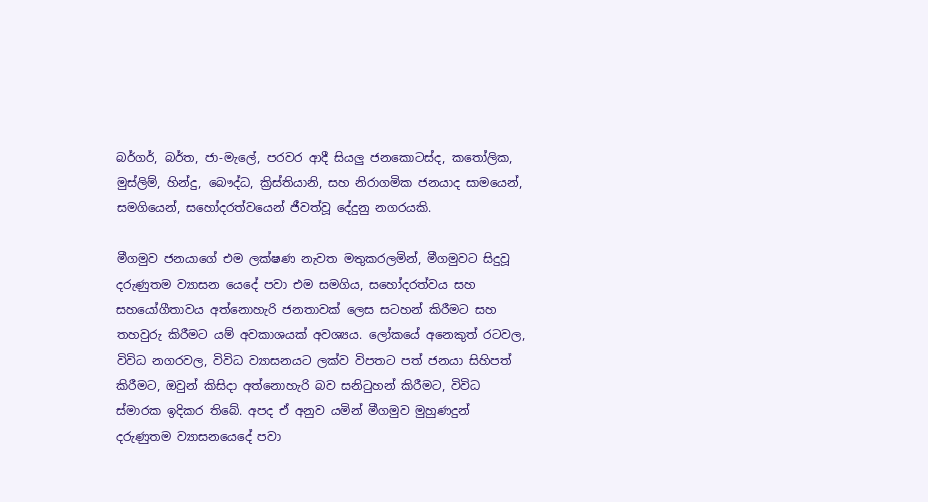බර්ගර්, බර්ත, ජා-මැලේ, පරවර ආදී සියලු ජනකොටස්ද, කතෝලික, මුස්ලිම්, හින්දු, බෞද්ධ, ක්‍රිස්තියානි, සහ නිරාගමික ජනයාද සාමයෙන්, සමගියෙන්, සහෝදරත්වයෙන් ජීවත්වූ දේදුනු නගරයකි.

මීගමුව ජනයාගේ එම ලක්ෂණ නැවත මතුකරලමින්, මීගමුවට සිදුවූ දරුණුතම ව්‍යාසන යෙදේ පවා එම සමගිය, සහෝදරත්වය සහ සහයෝගීතාවය අත්නොහැරි ජනතාවක් ලෙස සටහන් කිරීමට සහ තහවුරු කිරීමට යම් අවකාශයක් අවශ්‍යය. ලෝකයේ අනෙකුත් රටවල, විවිධ නගරවල, විවිධ ව්‍යාසනයට ලක්ව විපතට පත් ජනයා සිහිපත් කිරීමට, ඔවුන් කිසිදා අත්නොහැරි බව සනිටුහන් කිරීමට, විවිධ ස්මාරක ඉදිකර තිබේ. අපද ඒ අනුව යමින් මීගමුව මුහුණදුන් දරුණුතම ව්‍යාසනයෙදේ පවා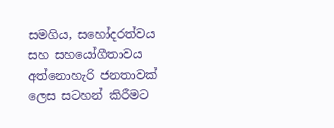සමගිය, සහෝදරත්වය සහ සහයෝගීතාවය අත්නොහැරි ජනතාවක් ලෙස සටහන් කිරීමට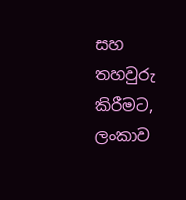සහ තහවුරු කිරීමට, ලංකාව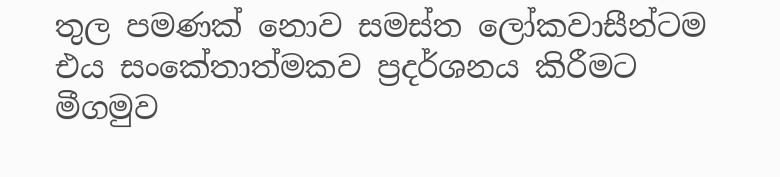තුල පමණක් නොව සමස්ත ලෝකවාසීන්ටම එය සංකේතාත්මකව ප්‍රදර්ශනය කිරීමට මීගමුව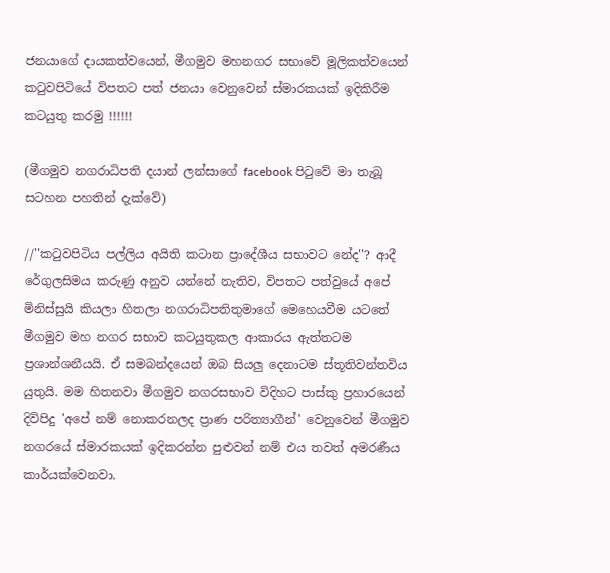ජනයාගේ දායකත්වයෙන්, මීගමුව මහනගර සභාවේ මූලිකත්වයෙන් කටුවපිටියේ විපතට පත් ජනයා වෙනුවෙන් ස්මාරකයක් ඉදිකිරීම කටයුතු කරමු !!!!!!

(මීගමුව නගරාධිපති දයාන් ලන්සාගේ facebook පිටුවේ මා තැබූ සටහන පහතින් දැක්වේ)

//''කටුවපිටිය පල්ලිය අයිති කටාන ප්‍රාදේශීය සභාවට නේද''? ආදී රේගුලසිමය කරුණු අනුව යන්නේ නැතිව, විපතට පත්වුයේ අපේ මිනිස්සුයි කියලා හිතලා නගරාධිපතිතුමාගේ මෙහෙයවීම යටතේ මීගමුව මහ නගර සභාව කටයුතුකල ආකාරය ඇත්තටම ප්‍රශාන්ශනීයයි. ඒ සමබන්දයෙන් ඔබ සියලු දෙනාටම ස්තූතිවන්තවිය යුතුයි. මම හිතනවා මීගමුව නගරසභාව විදිහට පාස්කු ප්‍රහාරයෙන් දිවිපිදු 'අපේ නම් නොකරනලද ප්‍රාණ පරිත්‍යාගීන්' වෙනුවෙන් මීගමුව නගරයේ ස්මාරකයක් ඉදිකරන්න පුළුවන් නම් එය තවත් අමරණීය කාර්යක්වෙනවා.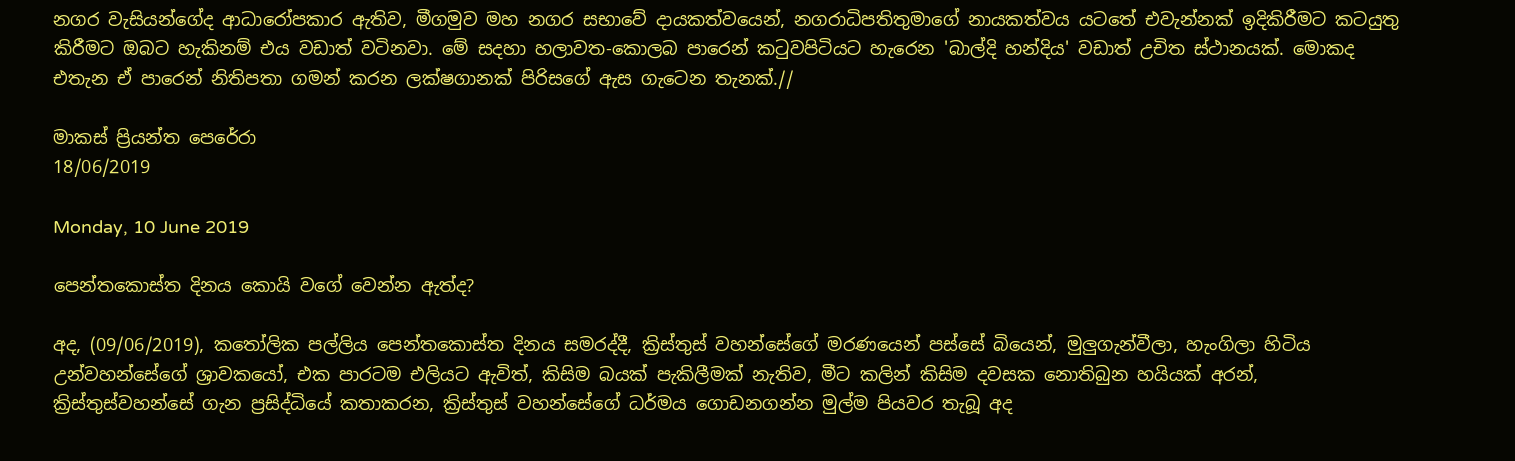නගර වැසියන්ගේද ආධාරෝපකාර ඇතිව, මීගමුව මහ නගර සභාවේ දායකත්වයෙන්, නගරාධිපතිතුමාගේ නායකත්වය යටතේ එවැන්නක් ඉදිකිරීමට කටයුතු කිරීමට ඔබට හැකිනම් එය වඩාත් වටිනවා. මේ සදහා හලාවත-කොලබ පාරෙන් කටුවපිටියට හැරෙන 'බාල්දි හන්දිය' වඩාත් උචිත ස්ථානයක්. මොකද එතැන ඒ පාරෙන් නිතිපතා ගමන් කරන ලක්ෂගානක් පිරිසගේ ඇස ගැටෙන තැනක්.//

මාකස් ප්‍රියන්ත පෙරේරා
18/06/2019

Monday, 10 June 2019

පෙන්තකොස්ත දිනය කොයි වගේ වෙන්න ඇත්ද?

අද, (09/06/2019), කතෝලික පල්ලිය පෙන්තකොස්ත දිනය සමරද්දී, ක්‍රිස්තුස් වහන්සේගේ‍ මරණයෙන් පස්සේ බියෙන්, මුලුගැන්වීලා, හැංගිලා හිටිය උන්වහන්සේගේ ශ්‍රාවකයෝ, එක පාරටම එලියට ඇවිත්, කිසිම බයක් පැකිලීමක් නැතිව, මීට කලින් කිසිම දවසක නොතිබුන හයියක් අරන්, ක්‍රිස්තුස්වහන්සේ ගැන ප්‍රසිද්ධියේ කතාකරන, ක්‍රිස්තුස් වහන්සේගේ ධර්මය ගොඩනගන්න මුල්ම පියවර තැබූ අද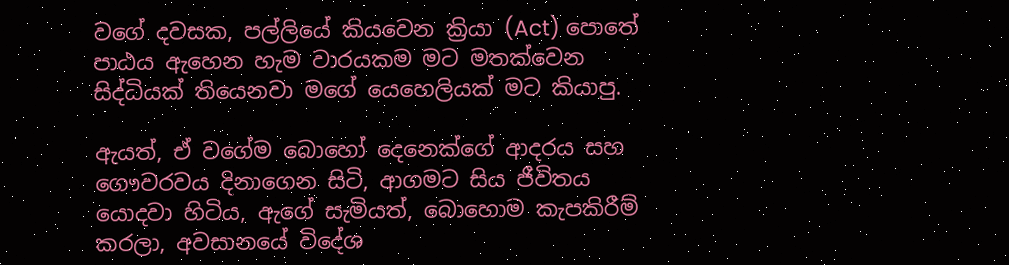වගේ දවසක, පල්ලියේ කියවෙන ක්‍රියා (Act) පොතේ පාඨය ඇහෙන හැම වාරයකම මට මතක්වෙන සිද්ධියක් තියෙනවා මගේ යෙහෙලියක් මට කියාපු.

ඇයත්, ඒ වගේම බොහෝ දෙනෙක්ගේ ආදරය සහ ගෞවරවය දිනාගෙන සිටි, ආගමට සිය ජීවිතය යොදවා හිටිය, ඇගේ සැමියත්, බොහොම කැපකිරීම් කරලා, අවසානයේ විදේශ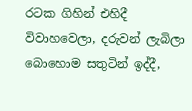රටක ගිහින් එහිදී විවාහවෙලා, දරුවන් ලැබිලා බොහොම සතුටින් ඉද්දී,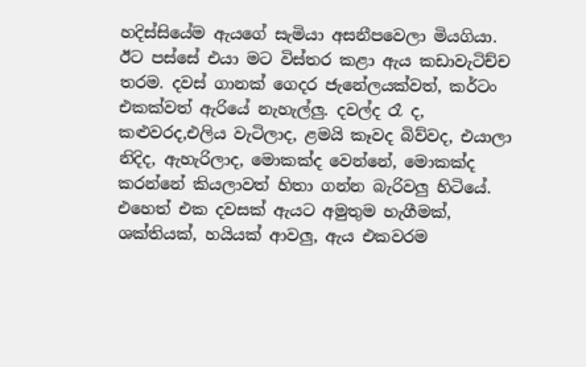හදිස්සියේම ඇයගේ සැමියා අසනීපවෙලා මියගියා. ඊට පස්සේ එයා මට විස්තර කළා ඇය කඩාවැටිච්ච තරම. දවස් ගානක් ගෙදර ජැනේලයක්වත්, කර්ටං එකක්වත් ඇරියේ නැහැල්ලු. දවල්ද රෑ ද, කළුවරද,එලිය වැටිලාද, ළමයි කෑවද බිව්වද, එයාලා නිදිද, ඇහැරිලාද, මොකක්ද වෙන්නේ, මොකක්ද කරන්නේ කියලාවත් හිතා ගන්න බැරිවලු හිටියේ. එහෙත් එක දවසක් ඇයට අමුතුම හැගීමක්, ශක්තියක්, හයියක් ආවලු, ඇය එකවරම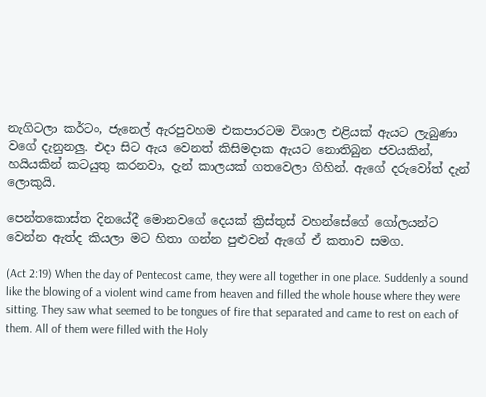නැගිටලා කර්ටං, ජැනෙල් ඇරපුවහම එකපාරටම විශාල එළියක් ඇයට ලැබුණා වගේ දැනුනලු. එදා සිට ඇය වෙනත් කිසිමදාක ඇයට නොතිබුන ජවයකින්, හයියකින් කටයුතු කරනවා, දැන් කාලයක් ගතවෙලා ගිහින්. ඇගේ දරුවෝත් දැන් ලොකුයි.

පෙන්තකොස්ත දිනයේදී මොනවගේ දෙයක් ක්‍රිස්තුස් වහන්සේගේ ගෝලයන්ට වෙන්න ඇත්ද කියලා මට හිතා ගන්න පුළුවන් ඇගේ ඒ කතාව සමග.

(Act 2:19) When the day of Pentecost came, they were all together in one place. Suddenly a sound like the blowing of a violent wind came from heaven and filled the whole house where they were sitting. They saw what seemed to be tongues of fire that separated and came to rest on each of them. All of them were filled with the Holy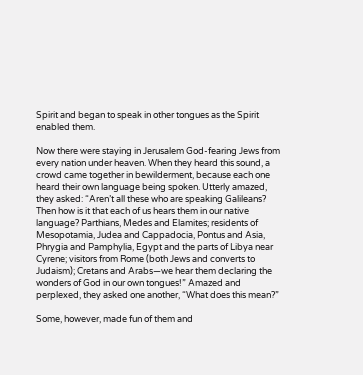Spirit and began to speak in other tongues as the Spirit enabled them.

Now there were staying in Jerusalem God-fearing Jews from every nation under heaven. When they heard this sound, a crowd came together in bewilderment, because each one heard their own language being spoken. Utterly amazed, they asked: “Aren’t all these who are speaking Galileans? Then how is it that each of us hears them in our native language? Parthians, Medes and Elamites; residents of Mesopotamia, Judea and Cappadocia, Pontus and Asia, Phrygia and Pamphylia, Egypt and the parts of Libya near Cyrene; visitors from Rome (both Jews and converts to Judaism); Cretans and Arabs—we hear them declaring the wonders of God in our own tongues!” Amazed and perplexed, they asked one another, “What does this mean?”

Some, however, made fun of them and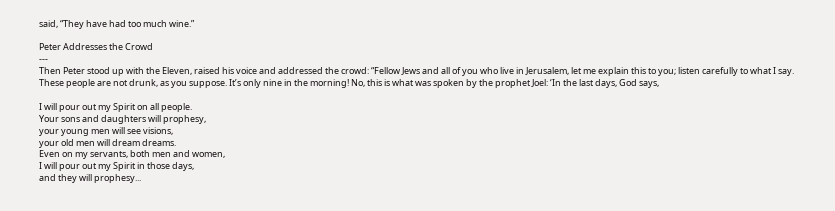said, “They have had too much wine.”

Peter Addresses the Crowd
---
Then Peter stood up with the Eleven, raised his voice and addressed the crowd: “Fellow Jews and all of you who live in Jerusalem, let me explain this to you; listen carefully to what I say. These people are not drunk, as you suppose. It’s only nine in the morning! No, this is what was spoken by the prophet Joel: ‘In the last days, God says,

I will pour out my Spirit on all people.
Your sons and daughters will prophesy,
your young men will see visions,
your old men will dream dreams.
Even on my servants, both men and women,
I will pour out my Spirit in those days,
and they will prophesy...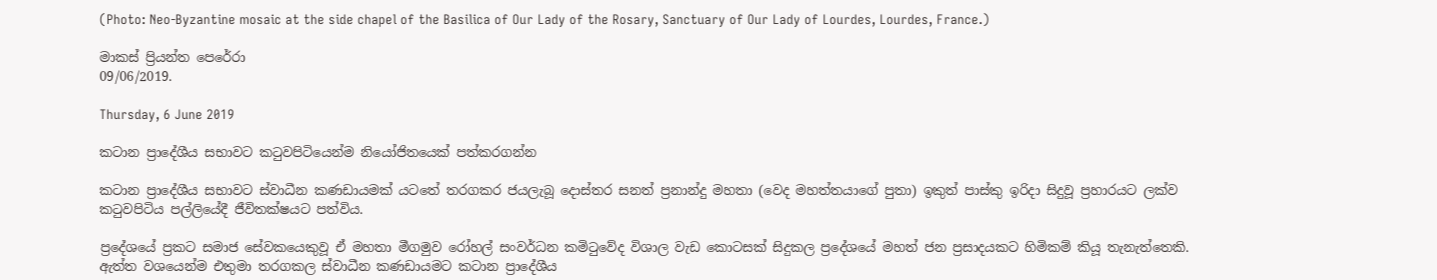(Photo: Neo-Byzantine mosaic at the side chapel of the Basilica of Our Lady of the Rosary, Sanctuary of Our Lady of Lourdes, Lourdes, France.)

මාකස් ප්‍රියන්ත පෙරේරා
09/06/2019.

Thursday, 6 June 2019

කටාන ප්‍රාදේශීය සභාවට කටුවපිටියෙන්ම නියෝජිතයෙක් පත්කරගන්න

කටාන ප්‍රාදේශීය සභාවට ස්වාධීන කණඩායමක් යටතේ තරගකර ජයලැබූ දොස්තර සනත් ප්‍රනාන්දු මහතා (වෙද මහත්තයාගේ පුතා) ඉකුත් පාස්කු ඉරිදා සිදුවූ ප්‍රහාරයට ලක්ව කටුවපිටිය පල්ලියේදී ජීවිතක්ෂයට පත්විය.

ප්‍රදේශයේ ප්‍රකට සමාජ සේවකයෙකුවූ ඒ මහතා මීගමුව රෝහල් සංවර්ධන කමිටුවේද විශාල වැඩ කොටසක් සිදුකල ප්‍රදේශයේ මහත් ජන ප්‍රසාදයකට හිමිකම් කියූ තැනැත්තෙකි. ඇත්ත වශයෙන්ම එතුමා තරගකල ස්වාධීන කණඩායමට කටාන ප්‍රාදේශීය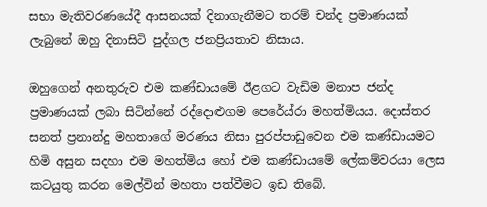සභා මැතිවරණයේදී ආසනයක් දිනාගැනීමට තරම් චන්ද ප්‍රමාණයක් ලැබුනේ ඔහු දිනාසිටි පුද්ගල ජනප්‍රියතාව නිසාය.

ඔහුගෙන් අනතුරුව එම කණ්ඩායමේ ඊළගට වැඩිම මනාප ජන්ද ප්‍රමාණයක් ලබා සිටින්නේ රද්දොළුගම පෙරේය්රා මහත්මියය. දොස්තර සනත් ප්‍රනාන්දු මහතාගේ මරණය නිසා පුරප්පාඩුවෙන එම කණ්ඩායමට හිමි අසුන සදහා එම මහත්මිය හෝ එම කණ්ඩායමේ ලේකම්වරයා ලෙස කටයුතු කරන මෙල්වින් මහතා පත්වීමට ඉඩ තිබේ.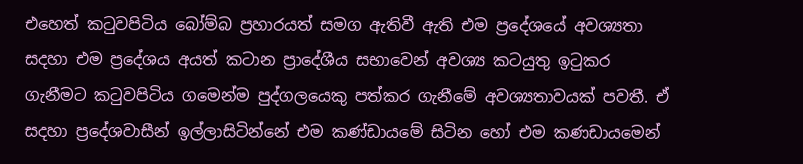එහෙත් කටුවපිටිය බෝම්බ ප්‍රහාරයත් සමග ඇතිවී ඇති එම ප්‍රදේශයේ අවශ්‍යතා සදහා එම ප්‍රදේශය අයත් කටාන ප්‍රාදේශීය සභාවෙන් අවශ්‍ය කටයුතු ඉටුකර ගැනීමට කටුවපිටිය ගමෙන්ම පුද්ගලයෙකු පත්කර ගැනීමේ අවශ්‍යතාවයක් පවතී. ඒ සදහා ප්‍රදේශවාසීන් ඉල්ලාසිටින්නේ එම කණ්ඩායමේ සිටින හෝ එම කණඩායමෙන්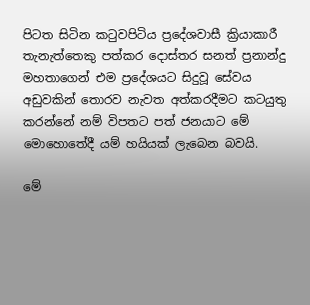පිටත සිටින කටුවපිටිය ප්‍රදේශවාසී ක්‍රියාකාරී තැනැත්තෙකු පත්කර දොස්තර සනත් ප්‍රනාන්දු මහතාගෙන් එම ප්‍රදේශයට සිදුවූ සේවය අඩුවකින් තොරව නැවත අත්කරදීමට කටයුතු කරන්නේ නම් විපතට පත් ජනයාට මේ මොහොතේදී යම් හයියක් ලැබෙන බවයි.

මේ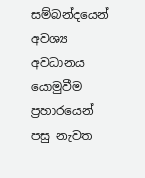සම්බන්දයෙන් අවශ්‍ය අවධානය යොමුවීම ප්‍රහාරයෙන් පසු නැවත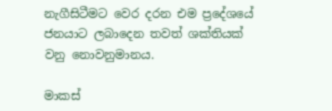නැගීසිටීමට වෙර දරන එම ප්‍රදේශයේ ජනයාට ලබාදෙන තවත් ශක්තියක් වනු නොවනුමානය.

මාකස්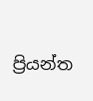ප්‍රියන්ත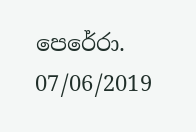පෙරේරා.
07/06/2019